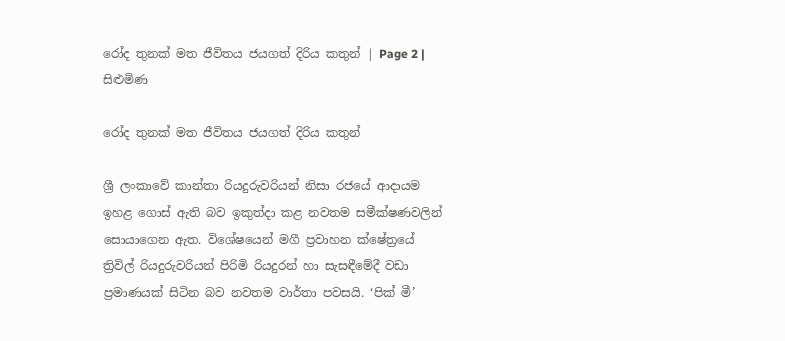රෝද තුනක් මත ජීවිතය ජයගත් දිරිය කතුන් | Page 2 | සිළුමිණ

රෝද තුනක් මත ජීවිතය ජයගත් දිරිය කතුන්

ශ්‍රී ලංකාවේ කාන්තා රියදුරුවරියන් නිසා රජයේ ආදායම ඉහළ ගොස් ඇති බව ඉකුත්දා කළ නවතම සමීක්ෂණවලින් සොයාගෙන ඇත. විශේෂයෙන් මගී ප්‍රවාහන ක්ෂේත්‍රයේ ත්‍රිවිල් රියදුරුවරියන් පිරිමි රියදුරන් හා සැසඳීමේදී වඩා ප්‍රමාණයක් සිටින බව නවතම වාර්තා පවසයි‍. ‘පික් මී’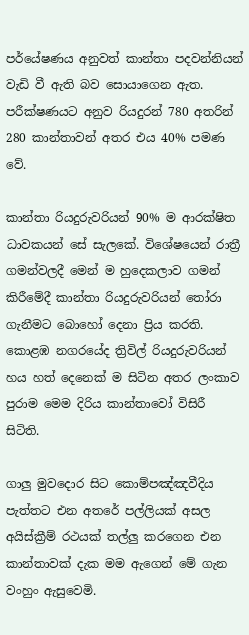පර්යේෂණය අනුවත් කාන්තා පදවන්නියන් වැඩි වී ඇති බව සොයාගෙන ඇත. පරීක්ෂණයට අනුව රියදුරන් 780 අතරින් 280 කාන්තාවන් අතර එය 40% පමණ වේ.

කාන්තා රියදුරුවරියන් 90% ම ආරක්ෂිත ධාවකයන් සේ සැලකේ. විශේෂයෙන් රාත්‍රී ගමන්වලදී මෙන් ම හුදෙකලාව ගමන් කිරීමේදී කාන්තා රියදුරුවරියන් තෝරා ගැනීමට බොහෝ දෙනා ප්‍රිය කරති. කොළඹ නගරයේද ත්‍රිවිල් රියදුරුවරියන් හය හත් දෙනෙක් ම සිටින අතර ලංකාව පුරාම මෙම දිරිය කාන්තාවෝ විසිරී සිටිති.

ගාලු මුවදොර සිට කොම්පඤ්ඤවීදිය පැත්තට එන අතරේ පල්ලියක් අසල අයිස්ක්‍රීම් රථයක් තල්ලු කරගෙන එන කාන්තාවක් දැක මම ඇගෙන් මේ ගැන වංහුං ඇසුවෙමි.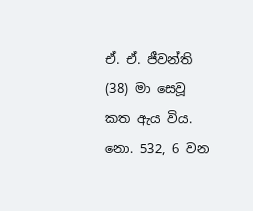ඒ. ඒ. ජීවන්ති (38) මා සෙවූ කත ඇය විය. නො. 532, 6 වන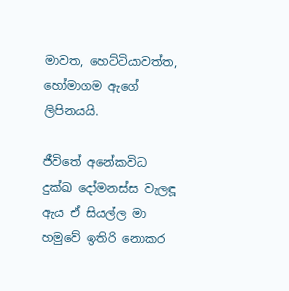මාවත, හෙට්ටියාවත්ත, හෝමාගම ඇගේ ලිපිනයයි.

ජීවිතේ අනේකවිධ දුක්ඛ දෝමනස්ස වැලඳූ ඇය ඒ සියල්ල මා හමුවේ ඉතිරි නොකර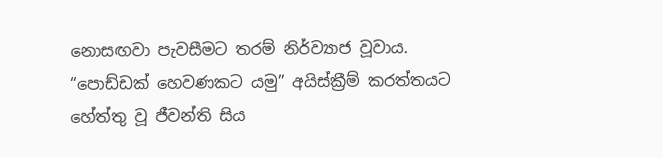නොසඟවා පැවසීමට තරම් නිර්ව්‍යාජ වූවාය. “පොඩ්ඩක් හෙවණකට යමු” අයිස්ක්‍රීම් කරත්තයට හේත්තු වූ ජීවන්ති සිය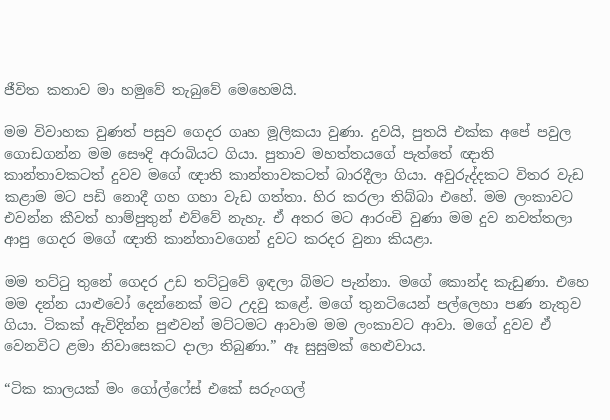ජීවිත කතාව මා හමුවේ තැබුවේ මෙහෙ‍මයි.

මම විවාහක වුණත් පසුව ගෙදර ගෘහ මූලිකයා වුණා. දුවයි, පුතයි එක්ක අපේ පවුල ගොඩගන්න මම සෞදි අරාබියට ගියා‍. පුතාව මහත්තයගේ පැත්තේ ඥාති කාන්තාවකටත් දුවව මගේ ඥාති කාන්තාවකටත් බාරදීලා ගියා. අවුරුද්දකට විතර වැඩ කළාම මට පඩි නොදී ගහ ගහා වැඩ ගත්තා. හිර කරලා තිබ්බා එහේ. මම ලංකාවට එවන්න කීවත් හාම්පුතුන් එව්වේ නැහැ. ඒ අතර මට ආරංචි වුණා මම දුව නවත්තලා ආපු ගෙදර මගේ ඥාති කාන්තාවගෙන් දුවට කරදර වුනා කියළා.

මම තට්ටු තුනේ ගෙදර උඩ තට්ටුවේ ඉඳලා බිමට පැන්නා. මගේ කොන්ද කැඩුණා. එහෙ මම දන්න යාළුවෝ දෙන්නෙක් මට උදවු කළේ. මගේ තුනටියෙන් පල්ලෙහා පණ නැතුව ගියා. ටිකක් ඇවිදින්න පුළුවන් මට්ටමට ආවාම මම ලංකාවට ආවා. මගේ දුවව ඒ වෙනවිට ළමා නිවාසෙකට දාලා තිබුණා.” ඈ සුසුමක් හෙළුවාය.

“ටික කාලයක් මං ගෝල්ෆේස් එකේ සරුංගල්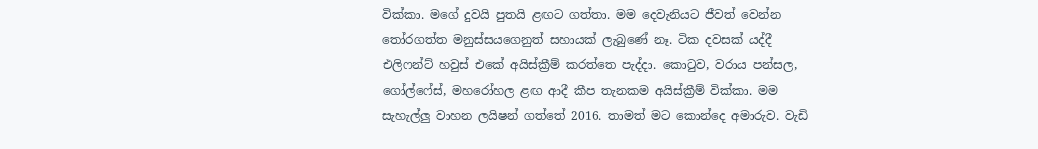වික්කා. මගේ දුවයි පුතයි ළඟට ගත්තා. මම දෙවැනියට ජීවත් වෙන්න තෝරගත්ත මනුස්සයගෙනුත් සහායක් ලැබුණේ නෑ. ටික දවසක් යද්දී එලිෆන්ට් හවුස් එකේ අයිස්ක්‍රීම් කරත්තෙ පැද්දා. කොටුව, වරාය පන්සල, ගෝල්ෆේස්, මහරෝහල ළඟ ආදී කීප තැනකම අයිස්ක්‍රීම් වික්කා. මම සැහැල්ලු වාහන ලයිෂන් ගත්තේ 2016. තාමත් මට කොන්දෙ අමාරුව. වැඩි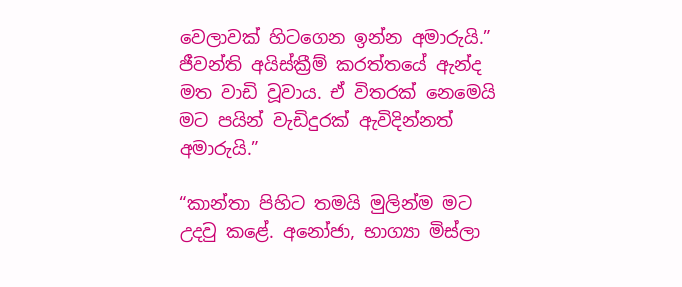වෙලාවක් හිටගෙන ඉන්න අමාරුයි.” ජීවන්ති අයිස්ක්‍රීම් කරත්තයේ ඇන්ද මත වාඩි වූවාය. ඒ විතරක් නෙමෙයි මට පයින් වැඩිදුරක් ඇවිදින්නත් අමාරුයි.”

“කාන්තා පිහිට තමයි මුලින්ම මට උදවු කළේ. අනෝජා, භාග්‍යා මිස්ලා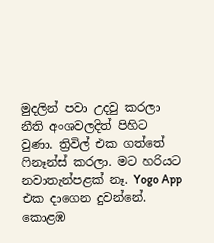මුදලින් පවා උදවු කරලා නීති අංශවලදිත් පිහිට වුණා. ත්‍රිවිල් එක ගත්තේ ෆිනෑන්ස් කරලා‍. මට හරියට නවාතැන්පළක් නෑ. Yogo App එක දාගෙන දුවන්නේ. කොළඹ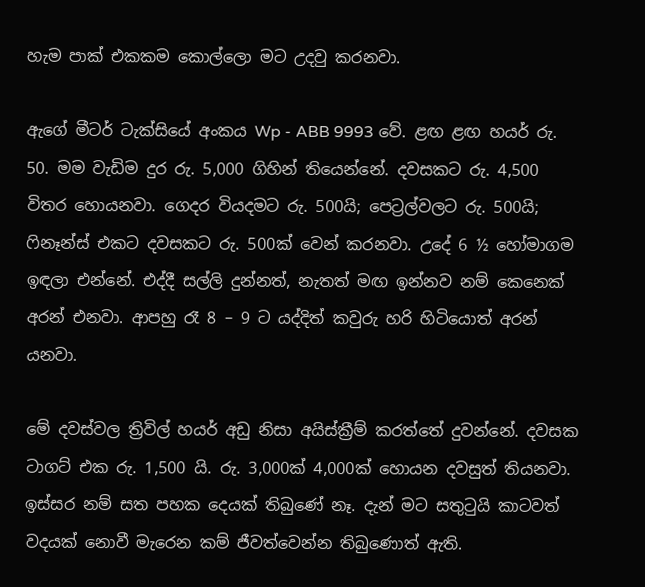හැම පාක් එකකම කොල්ලො මට උදවු කරනවා.

ඇගේ මීටර් ටැක්සියේ අංකය Wp - ABB 9993 වේ. ළඟ ළඟ හයර් රු. 50. මම වැඩිම දුර රු. 5,000 ගිහින් තියෙන්නේ. දවසකට රු. 4,500 විතර හොයනවා. ගෙදර වියදමට රු. 500යි; පෙට්‍රල්වලට රු. 500යි; ෆිනෑන්ස් එකට දවසකට රු. 500ක් වෙන් කරනවා. උදේ 6 ½ හෝමාගම ඉඳලා එන්නේ. එද්දී සල්ලි දුන්නත්, නැතත් මඟ ඉන්නව නම් කෙනෙක් අරන් එනවා. ආපහු රෑ 8 – 9 ට යද්දිත් කවුරු හරි හිටියොත් අරන් යනවා.

මේ දවස්වල ත්‍රිවිල් හයර් අඩු නිසා අයිස්ක්‍රීම් කරත්තේ දුවන්නේ. දවසක ටාගට් එක රු. 1,500 යි. රු. 3,000ක් 4,000ක් හොයන දවසුත් තියනවා. ඉස්සර නම් සත පහක දෙයක් තිබුණේ නෑ. දැන් මට සතුටුයි කාටවත් වදයක් නොවී මැරෙන කම් ජීවත්වෙන්න තිබුණොත් ඇති.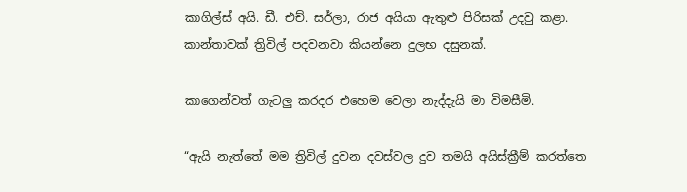කාගිල්ස් අයි. ඩී. එච්. සර්ලා, රාජ අයියා ඇතුළු පිරිසක් උදවු කළා. කාන්තාවක් ත්‍රිවිල් පදවනවා කියන්නෙ දුලභ දසුනක්.

කාගෙන්වත් ගැටලු කරදර එහෙම වෙලා නැද්දැයි මා විමසීමි.

“ඇයි නැත්තේ මම ත්‍රිවිල් දුවන දවස්වල දුව තමයි අයිස්ක්‍රීම් කරත්තෙ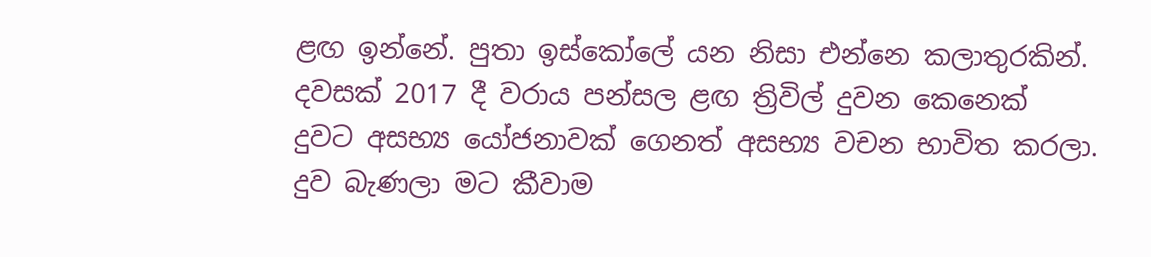ළඟ ඉන්නේ. පුතා ඉස්කෝලේ යන නිසා එන්නෙ කලාතුරකින්. දවසක් 2017 දී වරාය පන්සල ළඟ ත්‍රිවිල් දුවන කෙනෙක් දුවට අසභ්‍ය යෝජනාවක් ගෙනත් අසභ්‍ය වචන භාවිත කරලා. දුව බැණලා මට කීවාම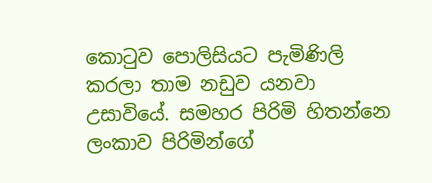කොටුව පොලිසියට පැමිණිලි කරලා තාම නඩුව යනවා උසාවියේ. සමහර පිරිමි හිතන්නෙ ලංකාව පිරිමින්ගේ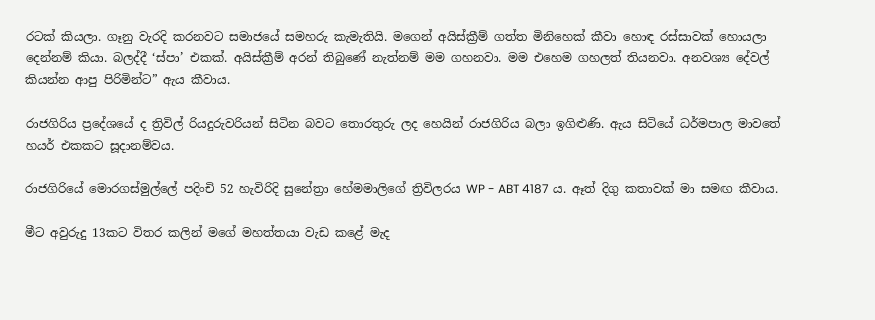රටක් කියලා. ගෑනු වැරදි කරනවට සමාජයේ සමහරු කැමැතියි. මගෙන් අයිස්ක්‍රීම් ගත්ත මිනිහෙක් කීවා හොඳ රස්සාවක් හොයලා දෙන්නම් කියා. බලද්දී ‘ස්පා’ එකක්. අයිස්ක්‍රීම් අරන් තිබුණේ නැත්නම් මම ගහනවා. මම එහෙම ගහලත් තියනවා. අනවශ්‍ය දේවල් කියන්න ආපු පිරිමින්ට” ඇය කීවාය.

රාජගිරිය ප්‍රදේශයේ ද ත්‍රිවිල් රියදුරුවරියන් සිටින බවට තොරතුරු ලද හෙයින් රාජගිරිය බලා ඉගිළුණි. ඇය සිටියේ ධර්මපාල මාවතේ හයර් එකකට සූදානම්වය.

රාජගිරියේ මොරගස්මුල්ලේ පදිංචි 52 හැවිරිදි සුනේත්‍රා හේමමාලිගේ ත්‍රිවිලරය WP - ABT 4187 ය. ඈත් දිගු කතාවක් මා සමඟ කීවාය.

මීට අවුරුදු 13කට විතර කලින් මගේ මහත්තයා වැඩ කළේ මැද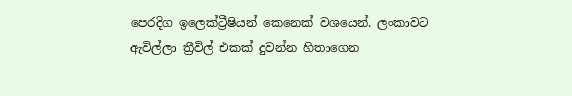පෙරදිග ඉලෙක්ට්‍රීෂියන් කෙනෙක් වශයෙන්. ලංකාවට ඇවිල්ලා ත්‍රීවිල් එකක් දුවන්න හිතාගෙන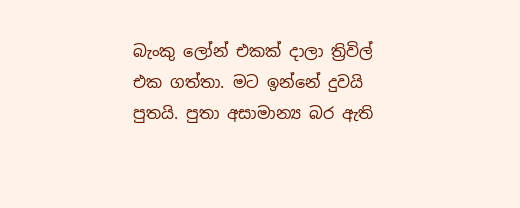බැංකු ලෝන් එකක් දාලා ත්‍රිවිල් එක ගත්තා. මට ඉන්නේ දුවයි පුතයි. පුතා අසාමාන්‍ය බර ඇති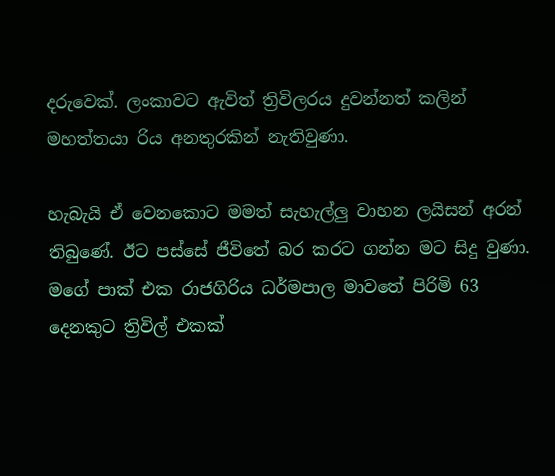දරුවෙක්. ලංකාවට ඇවිත් ත්‍රිවිලරය දුවන්නත් කලින් මහත්තයා රිය අනතුරකින් නැතිවුණා.

හැබැයි ඒ වෙනකොට මමත් සැහැල්ලු වාහන ලයිසන් අරන් තිබුණේ. ඊට පස්සේ ජීවිතේ බර කරට ගන්න මට සිදු වුණා. මගේ පාක් එක රාජගිරිය ධර්මපාල මාවතේ පිරිමි 63 දෙනකුට ත්‍රිවිල් එකක්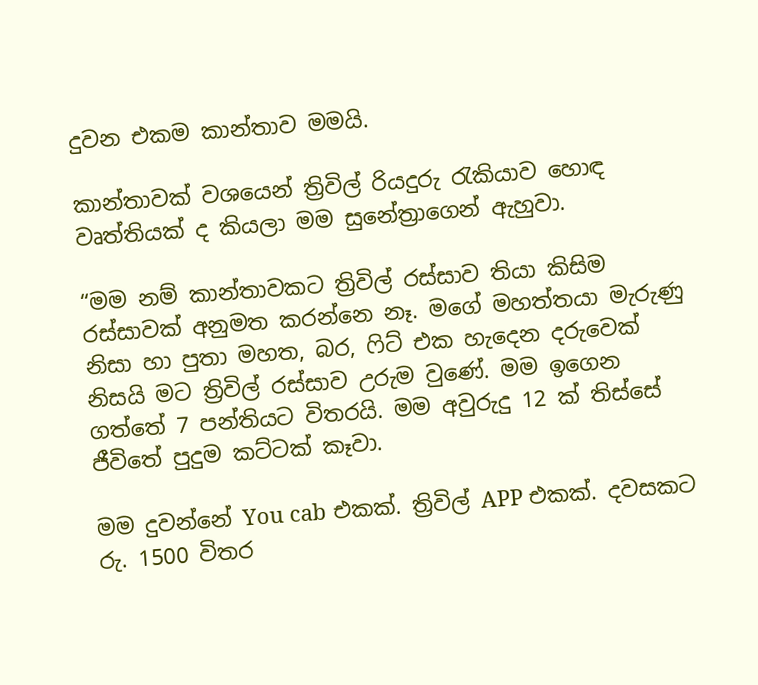දුවන එකම කාන්තාව මමයි.

කාන්තාවක් වශයෙන් ත්‍රිවිල් රියදුරු රැකියාව හොඳ වෘත්තියක් ද කියලා මම සුනේත්‍රාගෙන් ඇහුවා.

“මම නම් කාන්තාවකට ත්‍රිවිල් රස්සාව තියා කිසිම රස්සාවක් අනුමත කරන්නෙ නෑ. මගේ මහත්තයා මැරුණු නිසා හා පුතා මහත, බර, ෆිට් එක හැදෙන දරුවෙක් නිසයි මට ත්‍රිවිල් රස්සාව උරුම වුණේ. මම ඉගෙන ගත්තේ 7 පන්තියට විතරයි. මම අවුරුදු 12 ක් තිස්සේ ජීවිතේ පුදුම කට්ටක් කෑවා.

මම දුවන්නේ You cab එකක්. ත්‍රිවිල් APP එකක්. දවසකට රු. 1500 විතර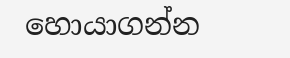හොයාගන්න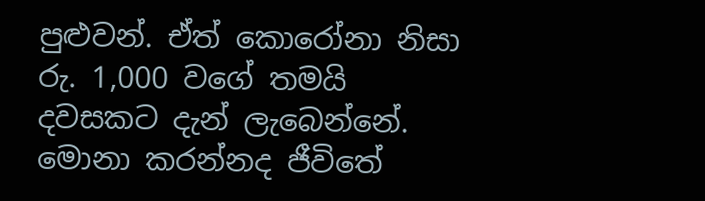පුළුවන්. ඒත් කොරෝනා නිසා රු. 1,000 වගේ තමයි දවසකට දැන් ලැබෙන්නේ. මොනා කරන්නද ජීවිතේ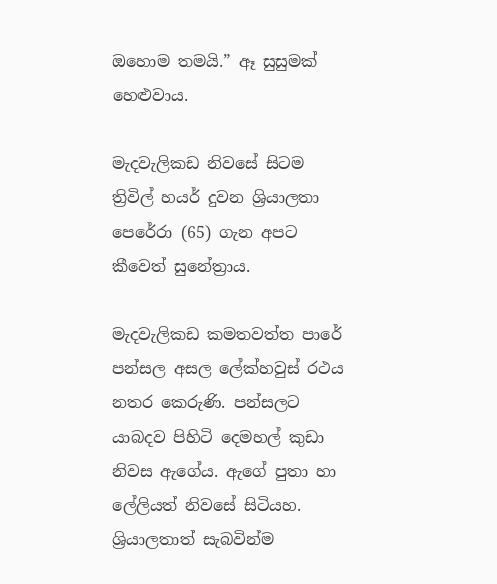ඔහොම තමයි.” ඈ සුසුමක් හෙළුවාය.

මැදවැලිකඩ නිවසේ සිටම ත්‍රිවිල් හයර් දුවන ශ්‍රියාලතා පෙරේරා (65) ගැන අපට කීවෙත් සුනේත්‍රාය‍.

මැදවැලිකඩ කමතවත්ත පාරේ පන්සල අසල ලේක්හවුස් රථය නතර කෙරුණි. පන්සලට යාබදව පිහිටි දෙමහල් කුඩා නිවස ඇගේය. ඇගේ පුතා හා ලේලියත් නිවසේ සිටියහ. ශ්‍රියාලතාත් සැබවින්ම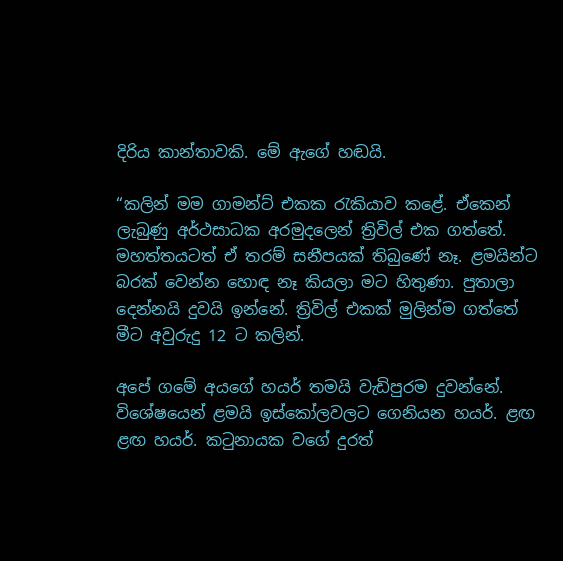දිරිය කාන්තාවකි. මේ ඇගේ හඬයි.

“කලින් මම ගාමන්ට් එකක රැකියාව කළේ. ඒකෙන් ලැබුණු අර්ථසාධක අරමුදලෙන් ත්‍රිවිල් එක ගත්තේ. මහත්තයටත් ඒ තරම් සනීපයක් තිබුණේ නෑ. ළමයින්ට බරක් වෙන්න හොඳ නෑ කියලා මට හිතුණා. පුතාලා දෙන්නයි දුවයි ඉන්නේ. ත්‍රිවිල් එකක් මුලින්ම ගත්තේ මීට අවුරුදු 12 ට කලින්.

අපේ ගමේ අයගේ හයර් තමයි වැඩිපුරම දුවන්නේ. විශේෂයෙන් ළමයි ඉස්කෝලවලට ගෙනියන හයර්. ළඟ ළඟ හයර්. කටුනායක වගේ දුරත්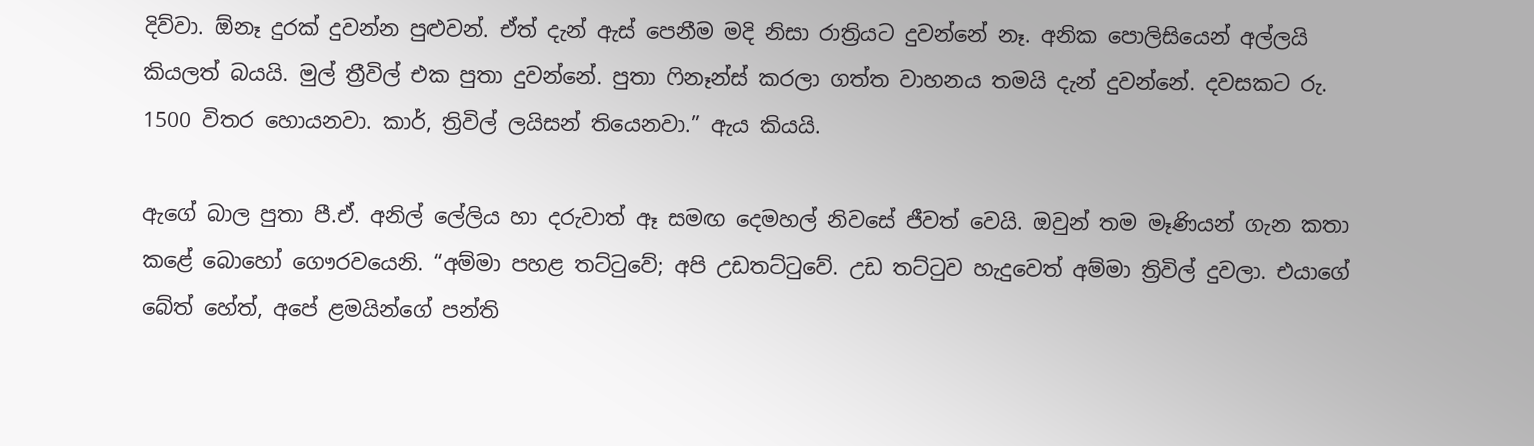දිව්වා. ඕනෑ දුරක් දුවන්න පුළුවන්. ඒත් දැන් ඇස් පෙනීම මදි නිසා රාත්‍රියට දුවන්නේ නෑ. අනික පොලිසියෙන් අල්ලයි කියලත් බයයි. මුල් ත්‍රීවිල් එක පුතා දුවන්නේ. පුතා ෆිනෑන්ස් කරලා ගත්ත වාහනය තමයි දැන් දුවන්නේ. දවසකට රු. 1500 විතර හොයනවා. කාර්, ත්‍රිවිල් ලයිසන් තියෙනවා.” ඇය කියයි.

ඇගේ බාල පුතා පී.ඒ. අනිල් ලේලිය හා දරුවාත් ඈ සමඟ දෙමහල් නිවසේ ජීවත් වෙයි. ඔවුන් තම මෑණියන් ගැන කතා කළේ බොහෝ ගෞරවයෙනි. “අම්මා පහළ තට්ටුවේ; අපි උඩතට්ටුවේ. උඩ තට්ටුව හැදුවෙත් අම්මා ත්‍රිවිල් දුවලා. එයාගේ බේත් හේත්, අපේ ළමයින්ගේ පන්ති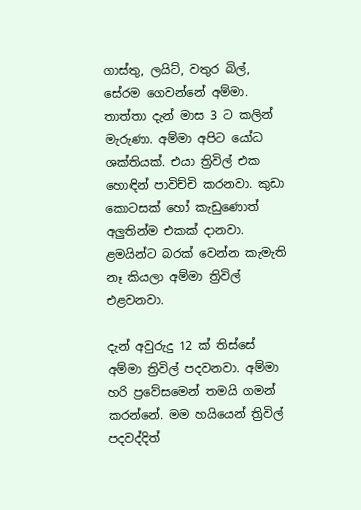ගාස්තු, ලයිට්, වතුර බිල්, සේරම ගෙවන්නේ අම්මා. තාත්තා දැන් මාස 3 ට කලින් මැරුණා. අම්මා අපිට යෝධ ශක්තියක්. එයා ත්‍රිවිල් එක හොඳින් පාවිච්චි කරනවා‍. කුඩා කොටසක් හෝ කැඩුණොත් අලුතින්ම එකක් දානවා. ළමයින්ට බරක් වෙන්න කැමැති නෑ කියලා අම්මා ත්‍රිවිල් එළවනවා.

දැන් අවුරුදු 12 ක් තිස්සේ අම්මා ත්‍රිවිල් පදවනවා. අම්මා හරි ප්‍රවේසමෙන් තමයි ගමන් කරන්නේ. මම හයියෙන් ත්‍රිවිල් පදවද්දිත්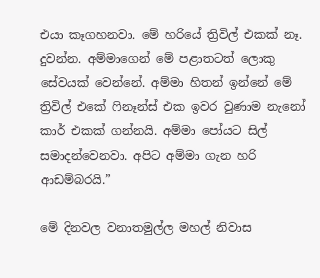එයා කෑගහනවා. මේ හරියේ ත්‍රිවිල් එකක් නෑ. දුවන්න. අම්මාගෙන් මේ පළාතටත් ලොකු සේවයක් වෙන්නේ. අම්මා හිතන් ඉන්නේ මේ ත්‍රිවිල් එකේ ෆිනෑන්ස් එක ඉවර වුණාම නැනෝ කාර් එකක් ගන්නයි. අම්මා පෝයට සිල් සමාදන්වෙනවා. අපිට අම්මා ගැන හරි ආඩම්බරයි.”

මේ දිනවල වනාතමුල්ල මහල් නිවාස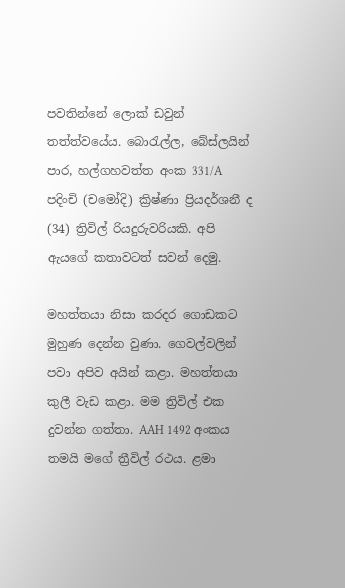පවතින්නේ ලොක් ඩවුන් තත්ත්වයේය. බොරැල්ල, බේස්ලයින් පාර, හල්ගහවත්ත අංක 331/A පදිංචි (චමෝදි) ක්‍රිෂ්ණා ප්‍රියදර්ශනී ද (34) ත්‍රිවිල් රියදුරුවරියකි. අපි ඇයගේ කතාවටත් සවන් දෙමු.

මහත්තයා නිසා කරදර ගොඩකට මුහුණ දෙන්න වුණා. ගෙවල්වලින් පවා අපිව අයින් කළා. මහත්තයා කුලී වැඩ කළා. මම ත්‍රිවිල් එක දුවන්න ගත්තා. AAH 1492 අංකය තමයි මගේ ත්‍රීවිල් රථය. ළමා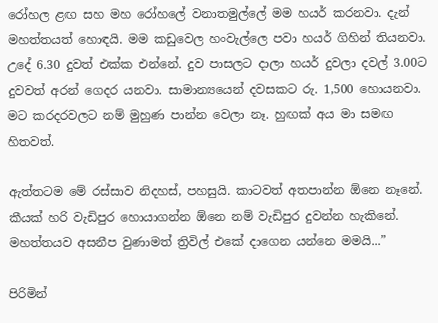රෝහල ළඟ සහ මහ රෝහලේ වනාතමුල්ලේ මම හයර් කරනවා. දැන් මහත්තයත් හොඳයි. මම කඩුවෙල හංවැල්ලෙ පවා හයර් ගිහින් තියනවා. උදේ 6.30 දුවත් එක්ක එන්නේ. දුව පාසලට දාලා හයර් දුවලා දවල් 3.00ට දුවවත් අරන් ගෙදර යනවා. සාමාන්‍යයෙන් දවසකට රු. 1,500 හොයනවා. මට කරදරවලට නම් මුහුණ පාන්න වෙලා නෑ. හුඟක් අය මා සමඟ හිතවත්.

ඇත්තටම මේ රස්සාව නිදහස්, පහසුයි. කාටවත් අතපාන්න ඕනෙ නෑනේ. කීයක් හරි වැඩිපුර හොයාගන්න ඕනෙ නම් වැඩිපුර දුවන්න හැකිනේ. මහත්තයව අසනීප වුණාමත් ත්‍රිවිල් එකේ දාගෙන යන්නෙ මමයි...”

පිරිමින්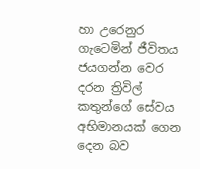හා උරෙනුර ගැටෙමින් ජීවිතය ජයගන්න වෙර දරන ත්‍රිවිල් කතුන්ගේ සේවය අභිමානයක් ගෙන දෙන බව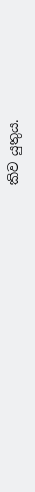කිව යුතුය.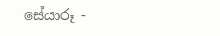සේයාරූ -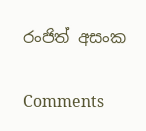රංජිත් අසංක

Comments